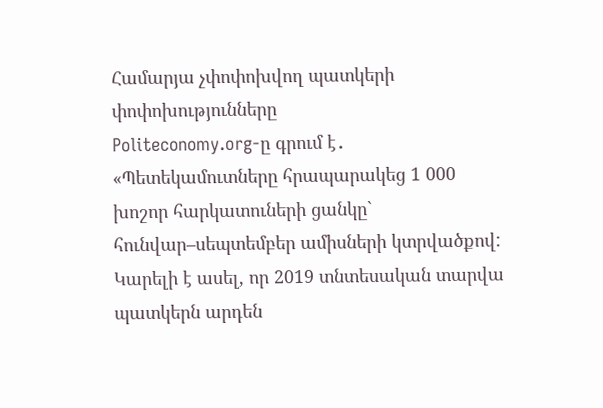Համարյա չփոփոխվող պատկերի փոփոխությունները
Politeconomy.org-ը գրում է․
«Պետեկամուտները հրապարակեց 1 000 խոշոր հարկատուների ցանկը` հունվար–սեպտեմբեր ամիսների կտրվածքով: Կարելի է ասել, որ 2019 տնտեսական տարվա պատկերն արդեն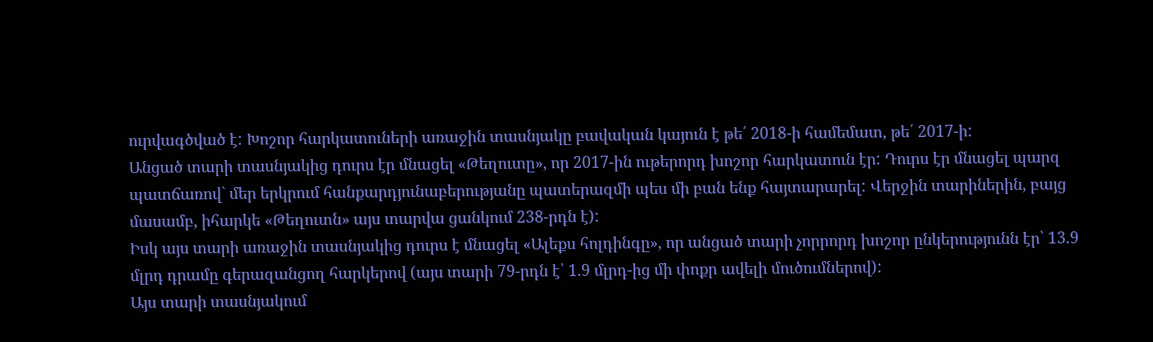ուրվագծված է: Խոշոր հարկատուների առաջին տասնյակը բավական կայուն է թե՛ 2018-ի համեմատ, թե՛ 2017-ի:
Անցած տարի տասնյակից դուրս էր մնացել «Թեղուտը», որ 2017-ին ութերորդ խոշոր հարկատուն էր: Դուրս էր մնացել պարզ պատճառով` մեր երկրում հանքարդյունաբերությանը պատերազմի պես մի բան ենք հայտարարել: Վերջին տարիներին, բայց մասամբ, իհարկե «Թեղուտն» այս տարվա ցանկում 238-րդն է):
Իսկ այս տարի առաջին տասնյակից դուրս է մնացել «Ալեքս հոլդինգը», որ անցած տարի չորրորդ խոշոր ընկերությունն էր՝ 13.9 մլրդ դրամը գերազանցող հարկերով (այս տարի 79-րդն է՝ 1.9 մլրդ-ից մի փոքր ավելի մուծումներով):
Այս տարի տասնյակում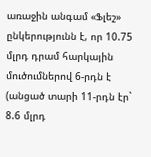առաջին անգամ «Ֆլեշ» ընկերությունն է, որ 10.75 մլրդ դրամ հարկային մուծումներով 6-րդն է (անցած տարի 11-րդն էր` 8.6 մլրդ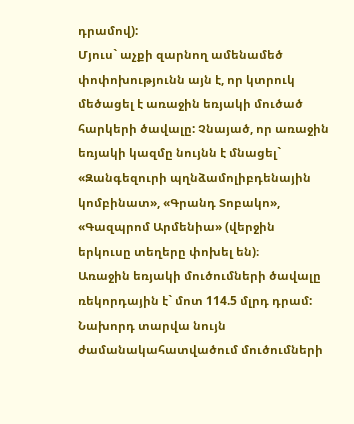դրամով):
Մյուս` աչքի զարնող ամենամեծ փոփոխությունն այն է, որ կտրուկ մեծացել է առաջին եռյակի մուծած հարկերի ծավալը: Չնայած, որ առաջին եռյակի կազմը նույնն է մնացել` «Զանգեզուրի պղնձամոլիբդենային կոմբինատ», «Գրանդ Տոբակո», «Գազպրոմ Արմենիա» (վերջին երկուսը տեղերը փոխել են)։
Առաջին եռյակի մուծումների ծավալը ռեկորդային է` մոտ 114.5 մլրդ դրամ: Նախորդ տարվա նույն ժամանակահատվածում մուծումների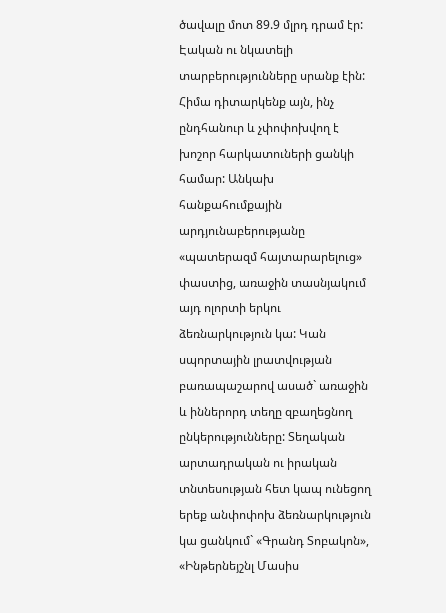ծավալը մոտ 89.9 մլրդ դրամ էր: Էական ու նկատելի տարբերությունները սրանք էին:
Հիմա դիտարկենք այն, ինչ ընդհանուր և չփոփոխվող է խոշոր հարկատուների ցանկի համար: Անկախ հանքահումքային արդյունաբերությանը «պատերազմ հայտարարելուց» փաստից, առաջին տասնյակում այդ ոլորտի երկու ձեռնարկություն կա: Կան սպորտային լրատվության բառապաշարով ասած` առաջին և իններորդ տեղը զբաղեցնող ընկերությունները: Տեղական արտադրական ու իրական տնտեսության հետ կապ ունեցող երեք անփոփոխ ձեռնարկություն կա ցանկում` «Գրանդ Տոբակոն», «Ինթերնեյշնլ Մասիս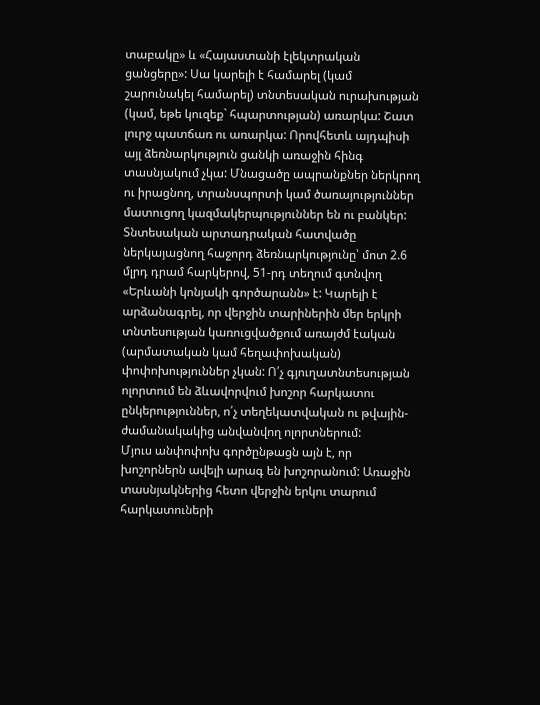տաբակը» և «Հայաստանի էլեկտրական ցանցերը»: Սա կարելի է համարել (կամ շարունակել համարել) տնտեսական ուրախության (կամ, եթե կուզեք` հպարտության) առարկա: Շատ լուրջ պատճառ ու առարկա: Որովհետև այդպիսի այլ ձեռնարկություն ցանկի առաջին հինգ տասնյակում չկա: Մնացածը ապրանքներ ներկրող ու իրացնող, տրանսպորտի կամ ծառայություններ մատուցող կազմակերպություններ են ու բանկեր:
Տնտեսական արտադրական հատվածը ներկայացնող հաջորդ ձեռնարկությունը՝ մոտ 2.6 մլրդ դրամ հարկերով, 51-րդ տեղում գտնվող «Երևանի կոնյակի գործարանն» է: Կարելի է արձանագրել, որ վերջին տարիներին մեր երկրի տնտեսության կառուցվածքում առայժմ էական (արմատական կամ հեղափոխական) փոփոխություններ չկան: Ո՛չ գյուղատնտեսության ոլորտում են ձևավորվում խոշոր հարկատու ընկերություններ, ո՛չ տեղեկատվական ու թվային-ժամանակակից անվանվող ոլորտներում:
Մյուս անփոփոխ գործընթացն այն է, որ խոշորներն ավելի արագ են խոշորանում: Առաջին տասնյակներից հետո վերջին երկու տարում հարկատուների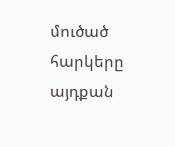մուծած հարկերը այդքան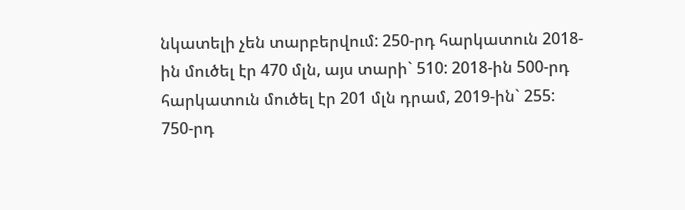նկատելի չեն տարբերվում: 250-րդ հարկատուն 2018-ին մուծել էր 470 մլն, այս տարի` 510: 2018-ին 500-րդ հարկատուն մուծել էր 201 մլն դրամ, 2019-ին` 255: 750-րդ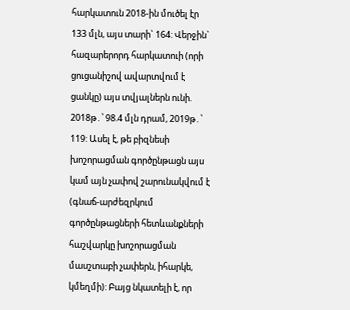հարկատուն 2018-ին մուծել էր 133 մլն, այս տարի` 164: Վերջին` հազարերորդ հարկատուի (որի ցուցանիշով ավարտվում է ցանկը) այս տվյալներն ունի. 2018թ․՝ 98.4 մլն դրամ, 2019թ․՝ 119: Ասել է, թե բիզնեսի խոշորացման գործընթացն այս կամ այն չափով շարունակվում է (գնաճ-արժեզրկում գործընթացների հետևանքների հաշվարկը խոշորացման մասշտաբի չափերն, իհարկե, կմեղմի): Բայց նկատելի է, որ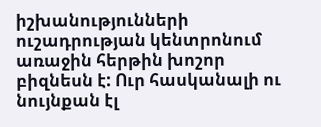իշխանությունների ուշադրության կենտրոնում առաջին հերթին խոշոր բիզնեսն է: Ուր հասկանալի ու նույնքան էլ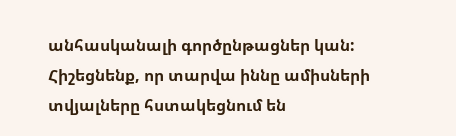անհասկանալի գործընթացներ կան:
Հիշեցնենք, որ տարվա իննը ամիսների տվյալները հստակեցնում են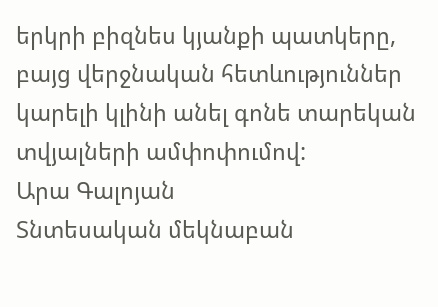երկրի բիզնես կյանքի պատկերը, բայց վերջնական հետևություններ կարելի կլինի անել գոնե տարեկան տվյալների ամփոփումով:
Արա Գալոյան
Տնտեսական մեկնաբան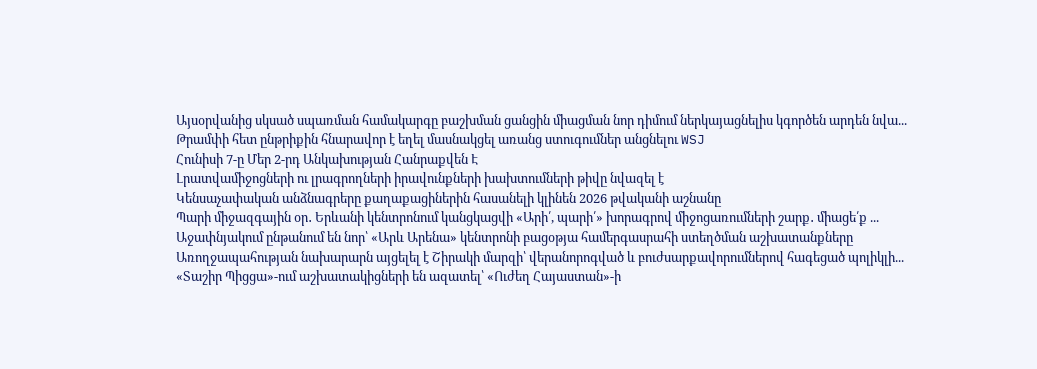Այսօրվանից սկսած սպառման համակարգը բաշխման ցանցին միացման նոր դիմում ներկայացնելիս կգործեն արդեն նվա...
Թրամփի հետ ընթրիքին հնարավոր է եղել մասնակցել առանց ստուգումներ անցնելու WSJ
Հունիսի 7-ը Մեր 2-րդ Անկախության Հանրաքվեն Է
Լրատվամիջոցների ու լրագրողների իրավունքների խախտումների թիվը նվազել է
Կենսաչափական անձնագրերը քաղաքացիներին հասանելի կլինեն 2026 թվականի աշնանը
Պարի միջազգային օր․ Երևանի կենտրոնում կանցկացվի «Արի՛, պարի՛» խորագրով միջոցառումների շարք․ միացե՛ք ...
Աջափնյակում ընթանում են նոր՝ «Արև Արենա» կենտրոնի բացօթյա համերգասրահի ստեղծման աշխատանքները
Առողջապահության նախարարն այցելել է Շիրակի մարզի՝ վերանորոգված և բուժսարքավորումներով հագեցած պոլիկլի...
«Տաշիր Պիցցա»-ում աշխատակիցների են ազատել՝ «Ուժեղ Հայաստան»-ի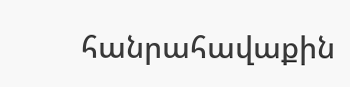հանրահավաքին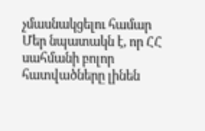չմասնակցելու համար
Մեր նպատակն է, որ ՀՀ սահմանի բոլոր հատվածները լինեն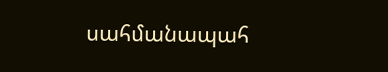սահմանապահ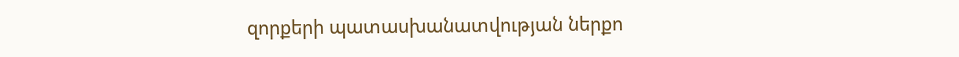զորքերի պատասխանատվության ներքո